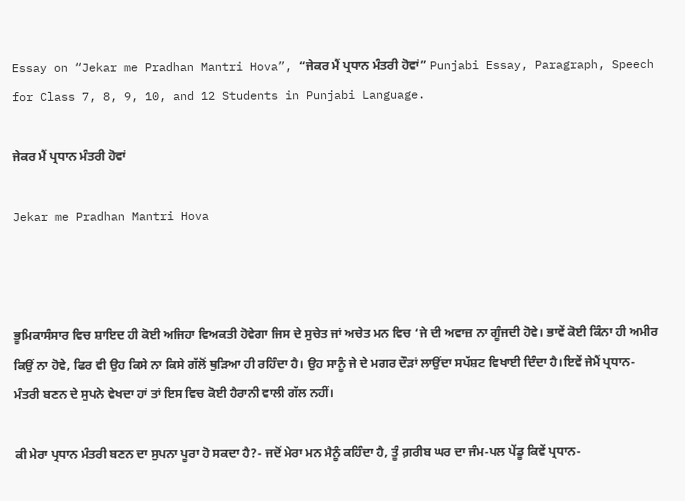Essay on “Jekar me Pradhan Mantri Hova”, “ਜੇਕਰ ਮੈਂ ਪ੍ਰਧਾਨ ਮੰਤਰੀ ਹੋਵਾਂ” Punjabi Essay, Paragraph, Speech for Class 7, 8, 9, 10, and 12 Students in Punjabi Language.

ਜੇਕਰ ਮੈਂ ਪ੍ਰਧਾਨ ਮੰਤਰੀ ਹੋਵਾਂ

Jekar me Pradhan Mantri Hova



ਭੂਮਿਕਾਸੰਸਾਰ ਵਿਚ ਸ਼ਾਇਦ ਹੀ ਕੋਈ ਅਜਿਹਾ ਵਿਅਕਤੀ ਹੋਵੇਗਾ ਜਿਸ ਦੇ ਸੁਚੇਤ ਜਾਂ ਅਚੇਤ ਮਨ ਵਿਚ ‘ਜੇ ਦੀ ਅਵਾਜ਼ ਨਾ ਗੂੰਜਦੀ ਹੋਵੇ। ਭਾਵੇਂ ਕੋਈ ਕਿੰਨਾ ਹੀ ਅਮੀਰ ਕਿਉਂ ਨਾ ਹੋਵੇ, ਫਿਰ ਵੀ ਉਹ ਕਿਸੇ ਨਾ ਕਿਸੇ ਗੱਲੋਂ ਥੁੜਿਆ ਹੀ ਰਹਿੰਦਾ ਹੈ। ਉਹ ਸਾਨੂੰ ਜੇ ਦੇ ਮਗਰ ਦੌੜਾਂ ਲਾਉਂਦਾ ਸਪੱਸ਼ਟ ਵਿਖਾਈ ਦਿੰਦਾ ਹੈ।ਇਵੇਂ ਜੇਮੈਂ ਪ੍ਰਧਾਨ-ਮੰਤਰੀ ਬਣਨ ਦੇ ਸੁਪਨੇ ਵੇਖਦਾ ਹਾਂ ਤਾਂ ਇਸ ਵਿਚ ਕੋਈ ਹੈਰਾਨੀ ਵਾਲੀ ਗੱਲ ਨਹੀਂ।

ਕੀ ਮੇਰਾ ਪ੍ਰਧਾਨ ਮੰਤਰੀ ਬਣਨ ਦਾ ਸੁਪਨਾ ਪੂਰਾ ਹੋ ਸਕਦਾ ਹੈ?- ਜਦੋਂ ਮੇਰਾ ਮਨ ਮੈਨੂੰ ਕਹਿੰਦਾ ਹੈ, ਤੂੰ ਗ਼ਰੀਬ ਘਰ ਦਾ ਜੰਮ-ਪਲ ਪੇਂਡੂ ਕਿਵੇਂ ਪ੍ਰਧਾਨ-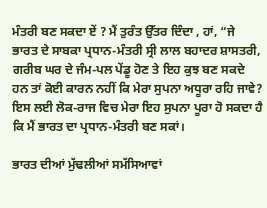ਮੰਤਰੀ ਬਣ ਸਕਦਾ ਏਂ ? ਮੈਂ ਤੁਰੰਤ ਉੱਤਰ ਦਿੰਦਾ , ਹਾਂ, “ਜੇ ਭਾਰਤ ਦੇ ਸਾਬਕਾ ਪ੍ਰਧਾਨ-ਮੰਤਰੀ ਸ੍ਰੀ ਲਾਲ ਬਹਾਦਰ ਸ਼ਾਸਤਰੀ, ਗਰੀਬ ਘਰ ਦੇ ਜੰਮ-ਪਲ ਪੇਂਡੂ ਹੋਣ ਤੇ ਇਹ ਕੁਝ ਬਣ ਸਕਦੇ ਹਨ ਤਾਂ ਕੋਈ ਕਾਰਨ ਨਹੀਂ ਕਿ ਮੇਰਾ ਸੁਪਨਾ ਅਧੂਰਾ ਰਹਿ ਜਾਵੇ? ਇਸ ਲਈ ਲੋਕ-ਰਾਜ ਵਿਚ ਮੇਰਾ ਇਹ ਸੁਪਨਾ ਪੂਰਾ ਹੋ ਸਕਦਾ ਹੈ ਕਿ ਮੈਂ ਭਾਰਤ ਦਾ ਪ੍ਰਧਾਨ-ਮੰਤਰੀ ਬਣ ਸਕਾਂ।

ਭਾਰਤ ਦੀਆਂ ਮੁੱਢਲੀਆਂ ਸਮੱਸਿਆਵਾਂ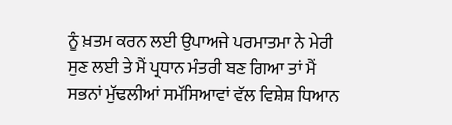ਨੂੰ ਖ਼ਤਮ ਕਰਨ ਲਈ ਉਪਾਅਜੇ ਪਰਮਾਤਮਾ ਨੇ ਮੇਰੀ ਸੁਣ ਲਈ ਤੇ ਮੈਂ ਪ੍ਰਧਾਨ ਮੰਤਰੀ ਬਣ ਗਿਆ ਤਾਂ ਮੈਂ ਸਭਨਾਂ ਮੁੱਢਲੀਆਂ ਸਮੱਸਿਆਵਾਂ ਵੱਲ ਵਿਸ਼ੇਸ਼ ਧਿਆਨ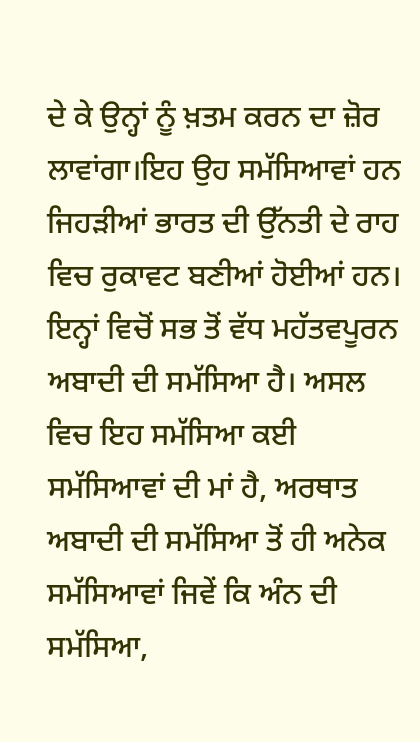ਦੇ ਕੇ ਉਨ੍ਹਾਂ ਨੂੰ ਖ਼ਤਮ ਕਰਨ ਦਾ ਜ਼ੋਰ ਲਾਵਾਂਗਾ।ਇਹ ਉਹ ਸਮੱਸਿਆਵਾਂ ਹਨ ਜਿਹੜੀਆਂ ਭਾਰਤ ਦੀ ਉੱਨਤੀ ਦੇ ਰਾਹ ਵਿਚ ਰੁਕਾਵਟ ਬਣੀਆਂ ਹੋਈਆਂ ਹਨ। ਇਨ੍ਹਾਂ ਵਿਚੋਂ ਸਭ ਤੋਂ ਵੱਧ ਮਹੱਤਵਪੂਰਨ ਅਬਾਦੀ ਦੀ ਸਮੱਸਿਆ ਹੈ। ਅਸਲ ਵਿਚ ਇਹ ਸਮੱਸਿਆ ਕਈ ਸਮੱਸਿਆਵਾਂ ਦੀ ਮਾਂ ਹੈ, ਅਰਥਾਤ ਅਬਾਦੀ ਦੀ ਸਮੱਸਿਆ ਤੋਂ ਹੀ ਅਨੇਕ ਸਮੱਸਿਆਵਾਂ ਜਿਵੇਂ ਕਿ ਅੰਨ ਦੀ ਸਮੱਸਿਆ,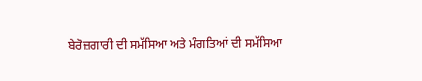ਬੇਰੋਜ਼ਗਾਰੀ ਦੀ ਸਮੱਸਿਆ ਅਤੇ ਮੰਗਤਿਆਂ ਦੀ ਸਮੱਸਿਆ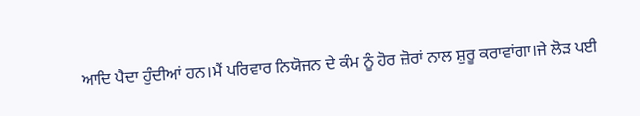ਆਦਿ ਪੈਦਾ ਹੁੰਦੀਆਂ ਹਨ।ਮੈਂ ਪਰਿਵਾਰ ਨਿਯੋਜਨ ਦੇ ਕੰਮ ਨੂੰ ਹੋਰ ਜ਼ੋਰਾਂ ਨਾਲ ਸ਼ੁਰੂ ਕਰਾਵਾਂਗਾ।ਜੇ ਲੋੜ ਪਈ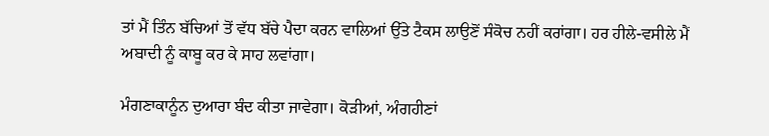ਤਾਂ ਮੈਂ ਤਿੰਨ ਬੱਚਿਆਂ ਤੋਂ ਵੱਧ ਬੱਚੇ ਪੈਦਾ ਕਰਨ ਵਾਲਿਆਂ ਉੱਤੇ ਟੈਕਸ ਲਾਉਣੋਂ ਸੰਕੋਚ ਨਹੀਂ ਕਰਾਂਗਾ। ਹਰ ਹੀਲੇ-ਵਸੀਲੇ ਮੈਂ ਅਬਾਦੀ ਨੂੰ ਕਾਬੂ ਕਰ ਕੇ ਸਾਹ ਲਵਾਂਗਾ।

ਮੰਗਣਾਕਾਨੂੰਨ ਦੁਆਰਾ ਬੰਦ ਕੀਤਾ ਜਾਵੇਗਾ। ਕੋੜੀਆਂ, ਅੰਗਹੀਣਾਂ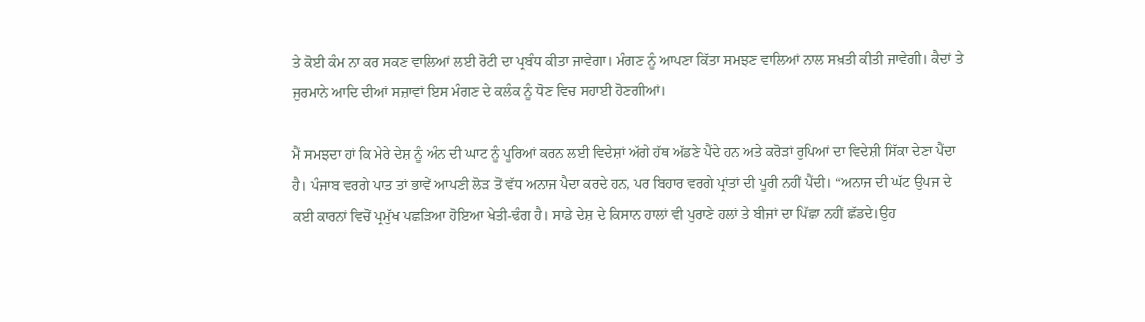ਤੇ ਕੋਈ ਕੰਮ ਨਾ ਕਰ ਸਕਣ ਵਾਲਿਆਂ ਲਈ ਰੋਟੀ ਦਾ ਪ੍ਰਬੰਧ ਕੀਤਾ ਜਾਵੇਗਾ। ਮੰਗਣ ਨੂੰ ਆਪਣਾ ਕਿੱਤਾ ਸਮਝਣ ਵਾਲਿਆਂ ਨਾਲ ਸਖ਼ਤੀ ਕੀਤੀ ਜਾਵੇਗੀ। ਕੈਦਾਂ ਤੇ ਜੁਰਮਾਨੇ ਆਦਿ ਦੀਆਂ ਸਜ਼ਾਵਾਂ ਇਸ ਮੰਗਣ ਦੇ ਕਲੰਕ ਨੂੰ ਧੋਣ ਵਿਚ ਸਹਾਈ ਹੋਣਗੀਆਂ।

ਮੈਂ ਸਮਝਦਾ ਹਾਂ ਕਿ ਮੇਰੇ ਦੇਸ਼ ਨੂੰ ਅੰਨ ਦੀ ਘਾਟ ਨੂੰ ਪੂਰਿਆਂ ਕਰਨ ਲਈ ਵਿਦੇਸ਼ਾਂ ਅੱਗੇ ਹੱਥ ਅੱਡਣੇ ਪੈਂਦੇ ਹਨ ਅਤੇ ਕਰੋੜਾਂ ਰੁਪਿਆਂ ਦਾ ਵਿਦੇਸ਼ੀ ਸਿੱਕਾ ਦੇਣਾ ਪੈਂਦਾ ਹੈ। ਪੰਜਾਬ ਵਰਗੇ ਪਾਤ ਤਾਂ ਭਾਵੇਂ ਆਪਣੀ ਲੋੜ ਤੋਂ ਵੱਧ ਅਨਾਜ ਪੈਦਾ ਕਰਦੇ ਹਨ, ਪਰ ਬਿਹਾਰ ਵਰਗੇ ਪ੍ਰਾਂਤਾਂ ਦੀ ਪੂਰੀ ਨਹੀਂ ਪੈਂਦੀ। “ਅਨਾਜ ਦੀ ਘੱਟ ਉਪਜ ਦੇ ਕਈ ਕਾਰਨਾਂ ਵਿਚੋਂ ਪ੍ਰਮੁੱਖ ਪਛੜਿਆ ਹੋਇਆ ਖੇਤੀ-ਢੰਗ ਹੈ। ਸਾਡੇ ਦੇਸ਼ ਦੇ ਕਿਸਾਨ ਹਾਲਾਂ ਵੀ ਪੁਰਾਣੇ ਹਲਾਂ ਤੇ ਬੀਜਾਂ ਦਾ ਪਿੱਛਾ ਨਹੀਂ ਛੱਡਦੇ।ਉਹ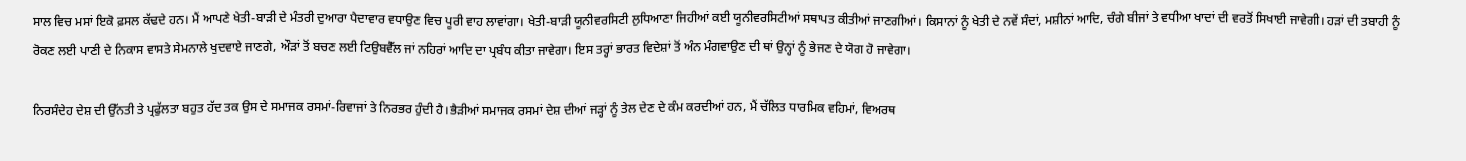ਸਾਲ ਵਿਚ ਮਸਾਂ ਇਕੋ ਫ਼ਸਲ ਕੱਢਦੇ ਹਨ। ਮੈਂ ਆਪਣੇ ਖੇਤੀ-ਬਾੜੀ ਦੇ ਮੰਤਰੀ ਦੁਆਰਾ ਪੈਦਾਵਾਰ ਵਧਾਉਣ ਵਿਚ ਪੂਰੀ ਵਾਹ ਲਾਵਾਂਗਾ। ਖੇਤੀ-ਬਾੜੀ ਯੂਨੀਵਰਸਿਟੀ ਲੁਧਿਆਣਾ ਜਿਹੀਆਂ ਕਈ ਯੂਨੀਵਰਸਿਟੀਆਂ ਸਥਾਪਤ ਕੀਤੀਆਂ ਜਾਣਗੀਆਂ। ਕਿਸਾਨਾਂ ਨੂੰ ਖੇਤੀ ਦੇ ਨਵੇਂ ਸੰਦਾਂ, ਮਸ਼ੀਨਾਂ ਆਦਿ, ਚੰਗੇ ਬੀਜਾਂ ਤੇ ਵਧੀਆ ਖਾਦਾਂ ਦੀ ਵਰਤੋਂ ਸਿਖਾਈ ਜਾਵੇਗੀ। ਹੜਾਂ ਦੀ ਤਬਾਹੀ ਨੂੰ ਰੋਕਣ ਲਈ ਪਾਣੀ ਦੇ ਨਿਕਾਸ ਵਾਸਤੇ ਸੇਮਨਾਲੇ ਖੁਦਵਾਏ ਜਾਣਗੇ, ਔੜਾਂ ਤੋਂ ਬਚਣ ਲਈ ਟਿਉਬਵੈੱਲ ਜਾਂ ਨਹਿਰਾਂ ਆਦਿ ਦਾ ਪ੍ਰਬੰਧ ਕੀਤਾ ਜਾਵੇਗਾ। ਇਸ ਤਰ੍ਹਾਂ ਭਾਰਤ ਵਿਦੇਸ਼ਾਂ ਤੋਂ ਅੰਨ ਮੰਗਵਾਉਣ ਦੀ ਥਾਂ ਉਨ੍ਹਾਂ ਨੂੰ ਭੇਜਣ ਦੇ ਯੋਗ ਹੋ ਜਾਵੇਗਾ।

ਨਿਰਸੰਦੇਹ ਦੇਸ਼ ਦੀ ਉੱਨਤੀ ਤੇ ਪ੍ਰਫੁੱਲਤਾ ਬਹੁਤ ਹੱਦ ਤਕ ਉਸ ਦੇ ਸਮਾਜਕ ਰਸਮਾਂ-ਰਿਵਾਜਾਂ ਤੇ ਨਿਰਭਰ ਹੁੰਦੀ ਹੈ।ਭੈੜੀਆਂ ਸਮਾਜਕ ਰਸਮਾਂ ਦੇਸ਼ ਦੀਆਂ ਜੜ੍ਹਾਂ ਨੂੰ ਤੇਲ ਦੇਣ ਦੇ ਕੰਮ ਕਰਦੀਆਂ ਹਨ, ਮੈਂ ਚੱਲਿਤ ਧਾਰਮਿਕ ਵਹਿਮਾਂ, ਵਿਅਰਥ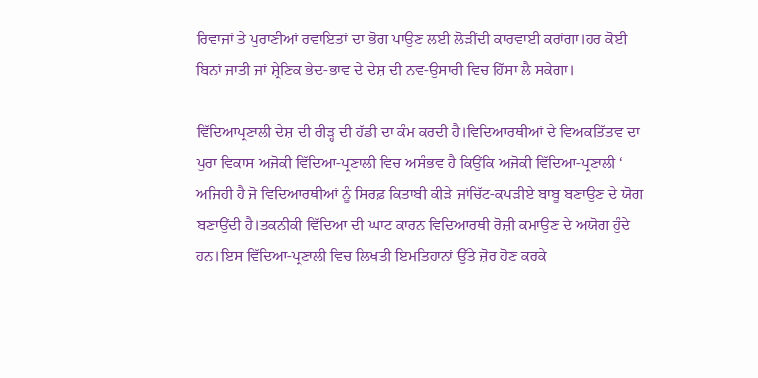ਰਿਵਾਜਾਂ ਤੇ ਪੁਰਾਣੀਆਂ ਰਵਾਇਤਾਂ ਦਾ ਭੋਗ ਪਾਉਣ ਲਈ ਲੋੜੀਂਦੀ ਕਾਰਵਾਈ ਕਰਾਂਗਾ।ਹਰ ਕੋਈ ਬਿਨਾਂ ਜਾਤੀ ਜਾਂ ਸ਼੍ਰੇਣਿਕ ਭੇਦ-ਭਾਵ ਦੇ ਦੇਸ਼ ਦੀ ਨਵ-ਉਸਾਰੀ ਵਿਚ ਹਿੱਸਾ ਲੈ ਸਕੇਗਾ।

ਵਿੱਦਿਆਪ੍ਰਣਾਲੀ ਦੇਸ਼ ਦੀ ਰੀੜ੍ਹ ਦੀ ਹੱਡੀ ਦਾ ਕੰਮ ਕਰਦੀ ਹੈ।ਵਿਦਿਆਰਥੀਆਂ ਦੇ ਵਿਅਕਤਿੱਤਵ ਦਾ ਪੁਰਾ ਵਿਕਾਸ ਅਜੋਕੀ ਵਿੱਦਿਆ-ਪ੍ਰਣਾਲੀ ਵਿਚ ਅਸੰਭਵ ਹੈ ਕਿਉਂਕਿ ਅਜੋਕੀ ਵਿੱਦਿਆ-ਪ੍ਰਣਾਲੀ ‘ ਅਜਿਹੀ ਹੈ ਜੋ ਵਿਦਿਆਰਥੀਆਂ ਨੂੰ ਸਿਰਫ਼ ਕਿਤਾਬੀ ਕੀੜੇ ਜਾਂਚਿੱਟ-ਕਪੜੀਏ ਬਾਬੂ ਬਣਾਉਣ ਦੇ ਯੋਗ ਬਣਾਉਂਦੀ ਹੈ।ਤਕਨੀਕੀ ਵਿੱਦਿਆ ਦੀ ਘਾਟ ਕਾਰਨ ਵਿਦਿਆਰਥੀ ਰੋਜ਼ੀ ਕਮਾਉਣ ਦੇ ਅਯੋਗ ਹੁੰਦੇ ਹਨ।ਇਸ ਵਿੱਦਿਆ-ਪ੍ਰਣਾਲੀ ਵਿਚ ਲਿਖਤੀ ਇਮਤਿਹਾਨਾਂ ਉੱਤੇ ਜ਼ੋਰ ਹੋਣ ਕਰਕੇ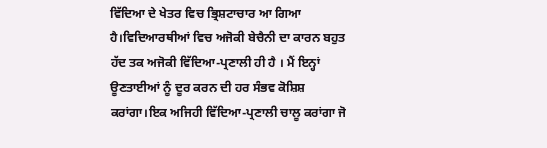ਵਿੱਦਿਆ ਦੇ ਖੇਤਰ ਵਿਚ ਭ੍ਰਿਸ਼ਟਾਚਾਰ ਆ ਗਿਆ ਹੈ।ਵਿਦਿਆਰਥੀਆਂ ਵਿਚ ਅਜੋਕੀ ਬੇਚੈਨੀ ਦਾ ਕਾਰਨ ਬਹੁਤ ਹੱਦ ਤਕ ਅਜੋਕੀ ਵਿੱਦਿਆ-ਪ੍ਰਣਾਲੀ ਹੀ ਹੈ । ਮੈਂ ਇਨ੍ਹਾਂ ਊਣਤਾਈਆਂ ਨੂੰ ਦੂਰ ਕਰਨ ਦੀ ਹਰ ਸੰਭਵ ਕੋਸ਼ਿਸ਼ ਕਰਾਂਗਾ।ਇਕ ਅਜਿਹੀ ਵਿੱਦਿਆ-ਪ੍ਰਣਾਲੀ ਚਾਲੂ ਕਰਾਂਗਾ ਜੋ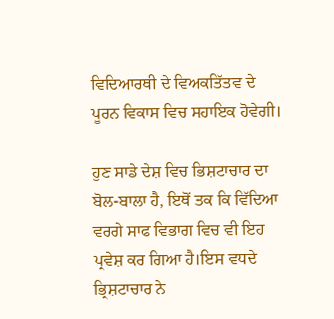ਵਿਦਿਆਰਥੀ ਦੇ ਵਿਅਕਤਿੱਤਵ ਦੇ ਪੂਰਨ ਵਿਕਾਸ ਵਿਚ ਸਹਾਇਕ ਹੋਵੇਗੀ।

ਹੁਣ ਸਾਡੇ ਦੇਸ਼ ਵਿਚ ਭਿਸ਼ਟਾਚਾਰ ਦਾ ਬੋਲ-ਬਾਲਾ ਹੈ, ਇਥੋਂ ਤਕ ਕਿ ਵਿੱਦਿਆ ਵਰਗੇ ਸਾਫ ਵਿਭਾਗ ਵਿਚ ਵੀ ਇਹ ਪ੍ਰਵੇਸ਼ ਕਰ ਗਿਆ ਹੈ।ਇਸ ਵਧਦੇ ਭ੍ਰਿਸ਼ਟਾਚਾਰ ਨੇ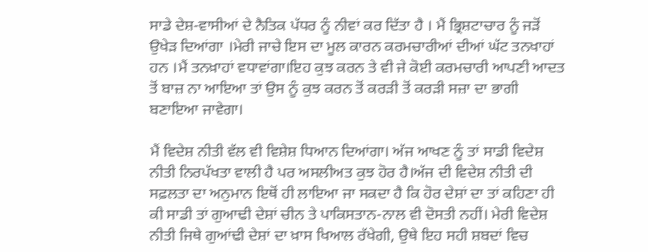ਸਾਡੇ ਦੇਸ਼-ਵਾਸੀਆਂ ਦੇ ਨੈਤਿਕ ਪੱਧਰ ਨੂੰ ਨੀਵਾਂ ਕਰ ਦਿੱਤਾ ਹੈ । ਮੈਂ ਭ੍ਰਿਸ਼ਟਾਚਾਰ ਨੂੰ ਜੜੋਂ ਉਖੇੜ ਦਿਆਂਗਾ ।ਮੇਰੀ ਜਾਚੇ ਇਸ ਦਾ ਮੂਲ ਕਾਰਨ ਕਰਮਚਾਰੀਆਂ ਦੀਆਂ ਘੱਟ ਤਨਖਾਹਾਂ ਹਨ ।ਮੈਂ ਤਨਖ਼ਾਹਾਂ ਵਧਾਵਾਂਗਾ।ਇਹ ਕੁਝ ਕਰਨ ਤੇ ਵੀ ਜੇ ਕੋਈ ਕਰਮਚਾਰੀ ਆਪਣੀ ਆਦਤ ਤੋਂ ਬਾਜ਼ ਨਾ ਆਇਆ ਤਾਂ ਉਸ ਨੂੰ ਕੁਝ ਕਰਨ ਤੋਂ ਕਰੜੀ ਤੋਂ ਕਰੜੀ ਸਜ਼ਾ ਦਾ ਭਾਗੀ ਬਣਾਇਆ ਜਾਵੇਗਾ।

ਮੈਂ ਵਿਦੇਸ਼ ਨੀਤੀ ਵੱਲ ਵੀ ਵਿਸ਼ੇਸ਼ ਧਿਆਨ ਦਿਆਂਗਾ। ਅੱਜ ਆਖਣ ਨੂੰ ਤਾਂ ਸਾਡੀ ਵਿਦੇਸ਼ ਨੀਤੀ ਨਿਰਪੱਖਤਾ ਵਾਲੀ ਹੈ ਪਰ ਅਸਲੀਅਤ ਕੁਝ ਹੋਰ ਹੈ।ਅੱਜ ਦੀ ਵਿਦੇਸ਼ ਨੀਤੀ ਦੀ ਸਫ਼ਲਤਾ ਦਾ ਅਨੁਮਾਨ ਇਥੋਂ ਹੀ ਲਾਇਆ ਜਾ ਸਕਦਾ ਹੈ ਕਿ ਹੋਰ ਦੇਸ਼ਾਂ ਦਾ ਤਾਂ ਕਹਿਣਾ ਹੀ ਕੀ ਸਾਡੀ ਤਾਂ ਗੁਆਢੀ ਦੇਸ਼ਾਂ ਚੀਨ ਤੇ ਪਾਕਿਸਤਾਨ-ਨਾਲ ਵੀ ਦੋਸਤੀ ਨਹੀਂ। ਮੇਰੀ ਵਿਦੇਸ਼ ਨੀਤੀ ਜਿਥੇ ਗੁਆਂਢੀ ਦੇਸ਼ਾਂ ਦਾ ਖ਼ਾਸ ਖਿਆਲ ਰੱਖੇਗੀ, ਉਥੇ ਇਹ ਸਹੀ ਸ਼ਬਦਾਂ ਵਿਚ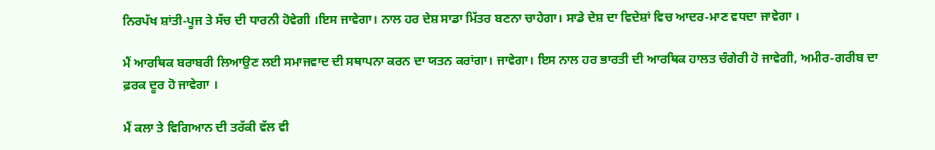ਨਿਰਪੱਖ ਸ਼ਾਂਤੀ-ਪੂਜ ਤੇ ਸੱਚ ਦੀ ਧਾਰਨੀ ਹੋਵੇਗੀ ।ਇਸ ਜਾਵੇਗਾ। ਨਾਲ ਹਰ ਦੇਸ਼ ਸਾਡਾ ਮਿੱਤਰ ਬਣਨਾ ਚਾਹੇਗਾ। ਸਾਡੇ ਦੇਸ਼ ਦਾ ਵਿਦੇਸ਼ਾਂ ਵਿਚ ਆਦਰ-ਮਾਣ ਵਧਦਾ ਜਾਵੇਗਾ ।

ਮੈਂ ਆਰਥਿਕ ਬਰਾਬਰੀ ਲਿਆਉਣ ਲਈ ਸਮਾਜਵਾਦ ਦੀ ਸਥਾਪਨਾ ਕਰਨ ਦਾ ਯਤਨ ਕਰਾਂਗਾ। ਜਾਵੇਗਾ। ਇਸ ਨਾਲ ਹਰ ਭਾਰਤੀ ਦੀ ਆਰਥਿਕ ਹਾਲਤ ਚੰਗੇਰੀ ਹੋ ਜਾਵੇਗੀ, ਅਮੀਰ-ਗਰੀਬ ਦਾ ਫ਼ਰਕ ਦੂਰ ਹੋ ਜਾਵੇਗਾ ।

ਮੈਂ ਕਲਾ ਤੇ ਵਿਗਿਆਨ ਦੀ ਤਰੱਕੀ ਵੱਲ ਵੀ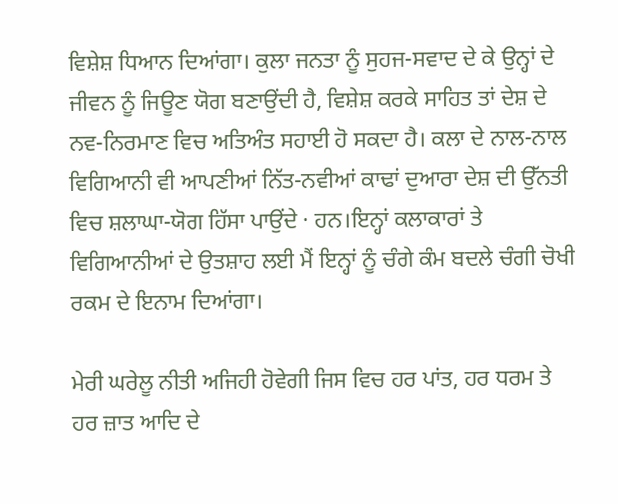ਵਿਸ਼ੇਸ਼ ਧਿਆਨ ਦਿਆਂਗਾ। ਕੁਲਾ ਜਨਤਾ ਨੂੰ ਸੁਹਜ-ਸਵਾਦ ਦੇ ਕੇ ਉਨ੍ਹਾਂ ਦੇ ਜੀਵਨ ਨੂੰ ਜਿਊਣ ਯੋਗ ਬਣਾਉਂਦੀ ਹੈ, ਵਿਸ਼ੇਸ਼ ਕਰਕੇ ਸਾਹਿਤ ਤਾਂ ਦੇਸ਼ ਦੇ ਨਵ-ਨਿਰਮਾਣ ਵਿਚ ਅਤਿਅੰਤ ਸਹਾਈ ਹੋ ਸਕਦਾ ਹੈ। ਕਲਾ ਦੇ ਨਾਲ-ਨਾਲ ਵਿਗਿਆਨੀ ਵੀ ਆਪਣੀਆਂ ਨਿੱਤ-ਨਵੀਆਂ ਕਾਢਾਂ ਦੁਆਰਾ ਦੇਸ਼ ਦੀ ਉੱਨਤੀ ਵਿਚ ਸ਼ਲਾਘਾ-ਯੋਗ ਹਿੱਸਾ ਪਾਉਂਦੇ · ਹਨ।ਇਨ੍ਹਾਂ ਕਲਾਕਾਰਾਂ ਤੇ ਵਿਗਿਆਨੀਆਂ ਦੇ ਉਤਸ਼ਾਹ ਲਈ ਮੈਂ ਇਨ੍ਹਾਂ ਨੂੰ ਚੰਗੇ ਕੰਮ ਬਦਲੇ ਚੰਗੀ ਚੋਖੀ ਰਕਮ ਦੇ ਇਨਾਮ ਦਿਆਂਗਾ।

ਮੇਰੀ ਘਰੇਲੂ ਨੀਤੀ ਅਜਿਹੀ ਹੋਵੇਗੀ ਜਿਸ ਵਿਚ ਹਰ ਪਾਂਤ, ਹਰ ਧਰਮ ਤੇ ਹਰ ਜ਼ਾਤ ਆਦਿ ਦੇ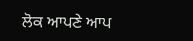ਲੋਕ ਆਪਣੇ ਆਪ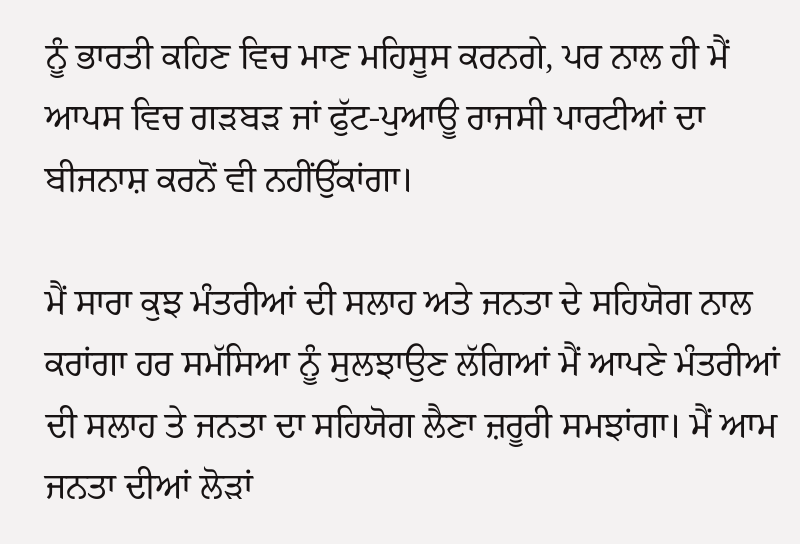ਨੂੰ ਭਾਰਤੀ ਕਹਿਣ ਵਿਚ ਮਾਣ ਮਹਿਸੂਸ ਕਰਨਗੇ, ਪਰ ਨਾਲ ਹੀ ਮੈਂ ਆਪਸ ਵਿਚ ਗੜਬੜ ਜਾਂ ਫੁੱਟ-ਪੁਆਊ ਰਾਜਸੀ ਪਾਰਟੀਆਂ ਦਾ ਬੀਜਨਾਸ਼ ਕਰਨੋਂ ਵੀ ਨਹੀਂਉੱਕਾਂਗਾ।

ਮੈਂ ਸਾਰਾ ਕੁਝ ਮੰਤਰੀਆਂ ਦੀ ਸਲਾਹ ਅਤੇ ਜਨਤਾ ਦੇ ਸਹਿਯੋਗ ਨਾਲ ਕਰਾਂਗਾ ਹਰ ਸਮੱਸਿਆ ਨੂੰ ਸੁਲਝਾਉਣ ਲੱਗਿਆਂ ਮੈਂ ਆਪਣੇ ਮੰਤਰੀਆਂ ਦੀ ਸਲਾਹ ਤੇ ਜਨਤਾ ਦਾ ਸਹਿਯੋਗ ਲੈਣਾ ਜ਼ਰੂਰੀ ਸਮਝਾਂਗਾ। ਮੈਂ ਆਮ ਜਨਤਾ ਦੀਆਂ ਲੋੜਾਂ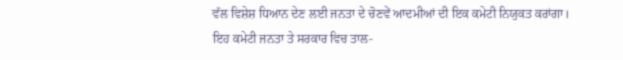ਵੱਲ ਵਿਸ਼ੇਸ਼ ਧਿਆਨ ਦੇਣ ਲਈ ਜਨਤਾ ਦੇ ਚੋਣਵੇਂ ਆਦਮੀਆਂ ਦੀ ਇਕ ਕਮੇਟੀ ਨਿਯੁਕਤ ਕਰਾਂਗਾ। ਇਹ ਕਮੇਟੀ ਜਨਤਾ ਤੇ ਸਰਕਾਰ ਵਿਚ ਤਾਲ-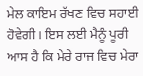ਮੇਲ ਕਾਇਮ ਰੱਖਣ ਵਿਚ ਸਹਾਈ ਹੋਵੇਗੀ। ਇਸ ਲਈ ਮੈਨੂੰ ਪੂਰੀ ਆਸ ਹੈ ਕਿ ਮੇਰੇ ਰਾਜ ਵਿਚ ਮੇਰਾ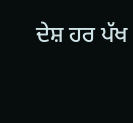ਦੇਸ਼ ਹਰ ਪੱਖ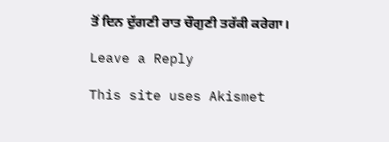ਤੋਂ ਦਿਨ ਦੁੱਗਣੀ ਰਾਤ ਚੌਗੁਣੀ ਤਰੱਕੀ ਕਰੇਗਾ।

Leave a Reply

This site uses Akismet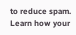to reduce spam. Learn how your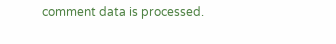comment data is processed.